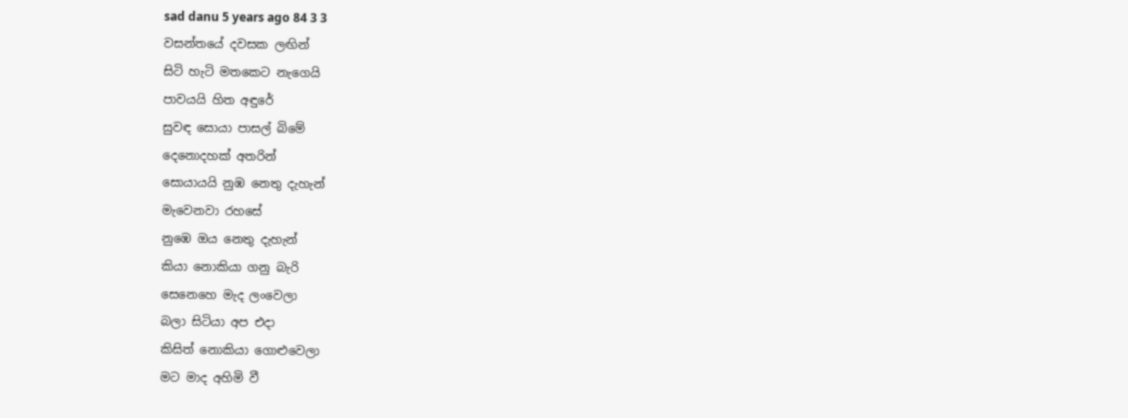sad danu 5 years ago 84 3 3
වසන්තයේ දවසක ලඟින්
සිටි හැටි මතකෙට නැගෙයි
පාවයයි හිත අඳුරේ
සුවඳ සොයා පාසල් බිමේ
දෙනොදහක් අතරින්
සොයායයි නුඹ නෙතු දැහැන්
මැවෙනවා රහසේ
නුඹෙ ඔය නෙතු දැහැන්
කියා නොකියා ගනු බැරි
සෙනෙහෙ මැද ලංවෙලා
බලා සිටියා අප එදා
කිසිත් නොකියා ගොළුවෙලා
මට මාද අහිමි වී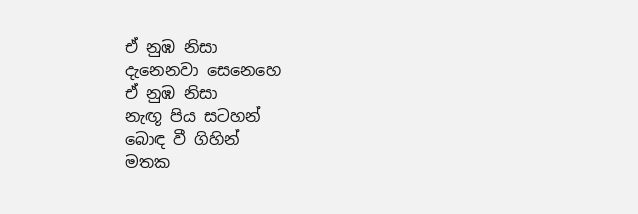ඒ නුඹ නිසා
දැනෙනවා සෙනෙහෙ
ඒ නුඹ නිසා
නැඟූ පිය සටහන්
බොඳ වී ගිහින්
මතක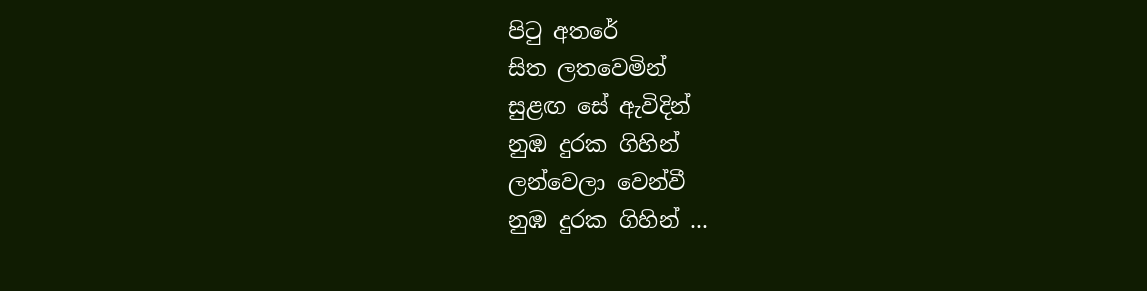පිටු අතරේ
සිත ලතවෙමින්
සුළඟ සේ ඇවිදින්
නුඹ දුරක ගිහින්
ලන්වෙලා වෙන්වී
නුඹ දුරක ගිහින් ...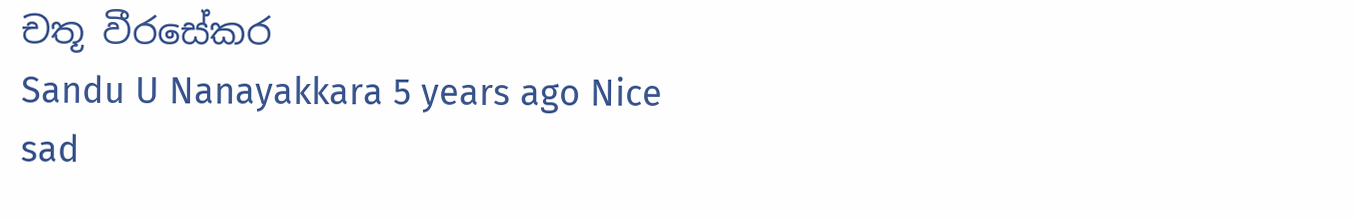චතූ වීරසේකර
Sandu U Nanayakkara 5 years ago Nice
sad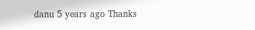danu 5 years ago Thanks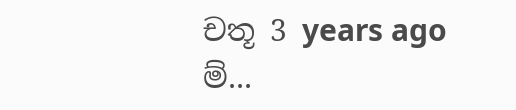චතූ 3 years ago ම්...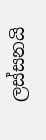ලස්සනයි